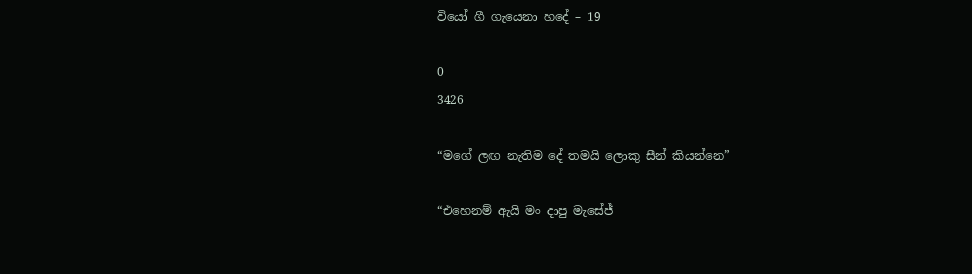වියෝ ගී ගැයෙනා හදේ – 19

0
3426

“මගේ ලඟ නැතිම දේ තමයි ලොකු සීන් කියන්නෙ”

“එහෙනම් ඇයි මං දාපු මැසේජ්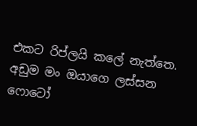එකට රිප්ලයි කලේ නැත්තෙ. අඩුම මං ඔයාගෙ ලස්සන ෆොටෝ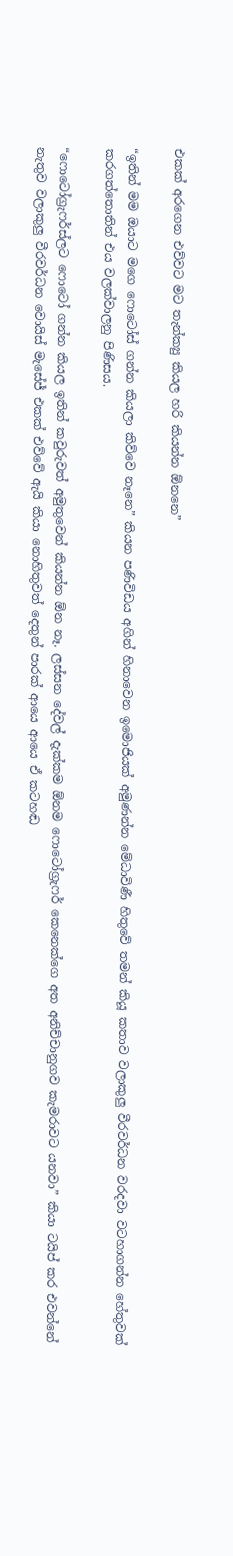එකක් අරගෙන එව්වට මට තැන්ක්‍යු කියල හරි කියන්න ඕනනෙ”

“ඉතින් මම ඔයාට මගෙ ෆොටෝස් ගන්න කියලා කිව්වෙ නෑනෙ” කියන පණිවිඩය අගින් හිනාවෙන ඉමොජියක් අමුණන්න මේධාවිණී හිතුවේ තමන් කියූ කතාව වලාකුලු වීරවර්ධන වරදවා වටහාගන්න හේතුවක් කරගත්තොතින් එය වලක්වාලනු පිණිසය.

“ෆොටෝග්‍රැෆර්ස්ලට ෆොටෝ ගන්න කියල ඉතින් කවුරුවත් අමුතුවෙන් කියන්න ඕන නෑ. ලස්සන දේවල් දැක්කම ඕනම ෆොටෝග්‍රැෆර් කෙනෙක්ගෙ අත අනිච්චානුගව කැමරාවට යනවා” කියා ටයිප් කර එවන්නේ නැතුව වලාකුලු වීරවර්ධන වොයිස් මැසේජ් එකක් එව්වේ ඇයි කියා නොහිතුවත් දෙතුන් පාරක් ආයෙ ආයෙ ඒ කටහඬ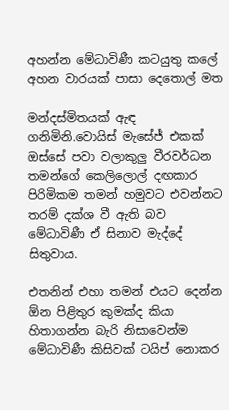අහන්න මේධාවිණී කටයුතු කලේ අහන වාරයක් පාසා දෙතොල් මත

මන්දස්මිතයක් ඇඳ ගනිමිනි.වොයිස් මැසේජ් එකක් ඔස්සේ පවා වලාකුලු වීරවර්ධන තමන්ගේ කෙලිලොල් දඟකාර පිරිමිකම තමන් හමුවට එවන්නට තරම් දක්ශ වී ඇති බව මේධාවිණී ඒ සිනාව මැද්දේ සිතුවාය.

එතනින් එහා තමන් එයට දෙන්න ඕන පිළිතුර කුමක්ද කියා හිතාගන්න බැරි නිසාවෙන්ම මේධාවිණී කිසිවක් ටයිප් නොකර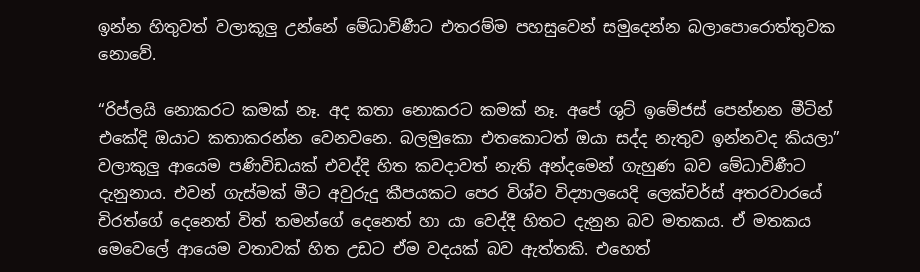ඉන්න හිතුවත් වලාකූලු උන්නේ මේධාවිණීට එතරම්ම පහසුවෙන් සමුදෙන්න බලාපොරොත්තුවක නොවේ.

“රිප්ලයි නොකරට කමක් නෑ. අද කතා නොකරට කමක් නෑ. අපේ ශුට් ඉමේජස් පෙන්නන මීටින් එකේදි ඔයාට කතාකරන්න වෙනවනෙ. බලමුකො එතකොටත් ඔයා සද්ද නැතුව ඉන්නවද කියලා” වලාකුලු ආයෙම පණිවිඩයක් එවද්දි හිත කවදාවත් නැති අන්දමෙන් ගැහුණ බව මේධාවිණීට දැනුනාය. එවන් ගැස්මක් මීට අවුරුදු කීපයකට පෙර විශ්ව විද්‍යාලයෙදි ලෙක්චර්ස් අතරවාරයේ චිරත්ගේ දෙනෙත් විත් තමන්ගේ දෙනෙත් හා යා වෙද්දී හිතට දැනුන බව මතකය. ඒ මතකය මෙවෙලේ ආයෙම වතාවක් හිත උඩට ඒම වදයක් බව ඇත්තකි. එහෙත්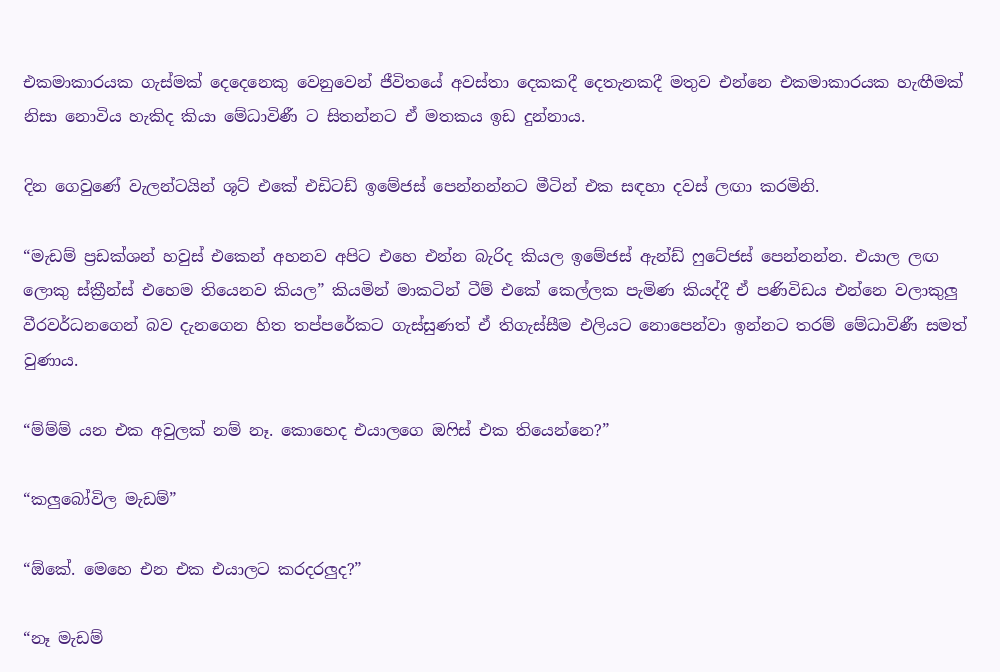එකමාකාරයක ගැස්මක් දෙදෙනෙකු වෙනුවෙන් ජීවිතයේ අවස්තා දෙකකදී දෙතැනකදී මතුව එන්නෙ එකමාකාරයක හැඟීමක් නිසා නොවිය හැකිද කියා මේධාවිණී ට සිතන්නට ඒ මතකය ඉඩ දුන්නාය.

දින ගෙවුණේ වැලන්ටයින් ශූට් එකේ එඩිටඩ් ඉමේජස් පෙන්නන්නට මීටින් එක සඳහා දවස් ලඟා කරමිනි.

“මැඩම් ප්‍රඩක්ශන් හවුස් එකෙන් අහනව අපිට එහෙ එන්න බැරිද කියල ඉමේජස් ඇන්ඩ් ෆුටේජස් පෙන්නන්න. එයාල ලඟ ලොකු ස්ක්‍රීන්ස් එහෙම තියෙනව කියල” කියමින් මාකටින් ටීම් එකේ කෙල්ලක පැමිණ කියද්දී ඒ පණිවිඩය එන්නෙ වලාකුලු වීරවර්ධනගෙන් බව දැනගෙන හිත තප්පරේකට ගැස්සුණත් ඒ තිගැස්සීම එලියට නොපෙන්වා ඉන්නට තරම් මේධාවිණී සමත් වුණාය.

“ම්ම්ම් යන එක අවුලක් නම් නෑ. කොහෙද එයාලගෙ ඔෆිස් එක තියෙන්නෙ?”

“කලුබෝවිල මැඩම්”

“ඕකේ. මෙහෙ එන එක එයාලට කරදරලුද?”

“නෑ මැඩම්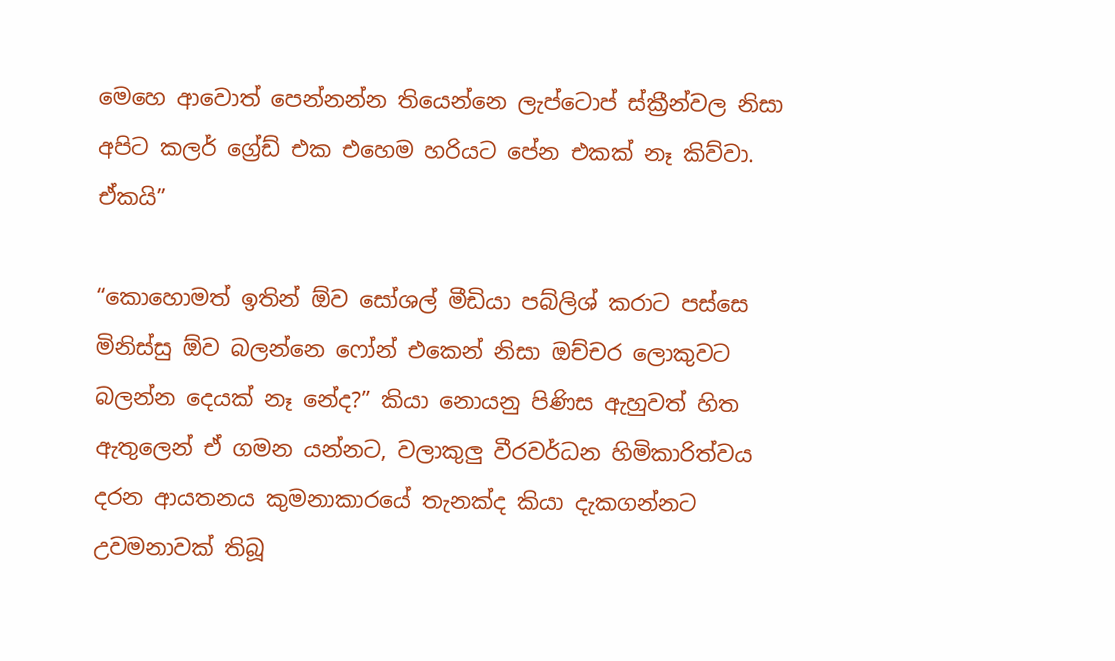මෙහෙ ආවොත් පෙන්නන්න තියෙන්නෙ ලැප්ටොප් ස්ක්‍රීන්වල නිසා අපිට කලර් ග්‍රේඩ් එක එහෙම හරියට පේන එකක් නෑ කිව්වා. ඒකයි”

“කොහොමත් ඉතින් ඕව සෝශල් මීඩියා පබ්ලිශ් කරාට පස්සෙ මිනිස්සු ඕව බලන්නෙ ෆෝන් එකෙන් නිසා ඔච්චර ලොකුවට බලන්න දෙයක් නෑ නේද?” කියා නොයනු පිණිස ඇහුවත් හිත ඇතුලෙන් ඒ ගමන යන්නට, වලාකුලු වීරවර්ධන හිමිකාරිත්වය දරන ආයතනය කුමනාකාරයේ තැනක්ද කියා දැකගන්නට උවමනාවක් තිබූ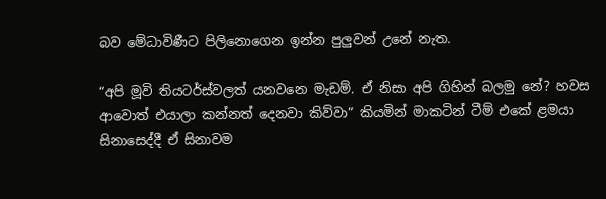බව මේධාවිණීට පිලිනොගෙන ඉන්න පුලුවන් උනේ නැත.

“අපි මූවි තියටර්ස්වලත් යනවනෙ මැඩම්. ඒ නිසා අපි ගිහින් බලමු නේ? හවස ආවොත් එයාලා කන්නත් දෙනවා කිව්වා” කියමින් මාකටින් ටීම් එකේ ළමයා සිනාසෙද්දී ඒ සිනාවම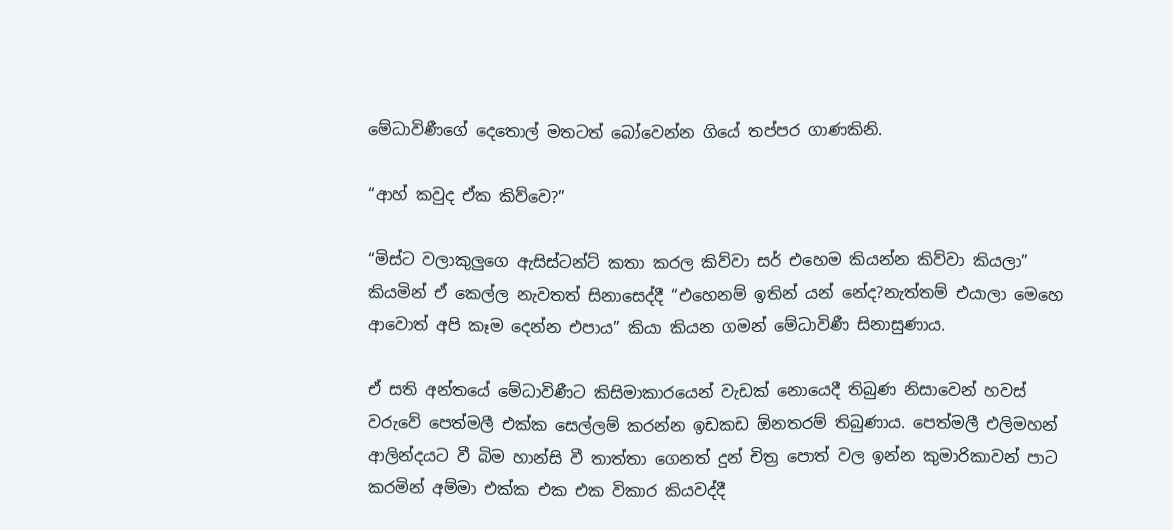මේධාවිණීගේ දෙතොල් මතටත් බෝවෙන්න ගියේ තප්පර ගාණකිනි.

“ආහ් කවුද ඒක කිව්වෙ?”

“මිස්ට වලාකුලුගෙ ඇසිස්ටන්ට් කතා කරල කිව්වා සර් එහෙම කියන්න කිව්වා කියලා” කියමින් ඒ කෙල්ල නැවතත් සිනාසෙද්දී “එහෙනම් ඉතින් යන් නේද?නැත්තම් එයාලා මෙහෙ ආවොත් අපි කෑම දෙන්න එපාය” කියා කියන ගමන් මේධාවිණී සිනාසුණාය.

ඒ සති අන්තයේ මේධාවිණීට කිසිමාකාරයෙන් වැඩක් නොයෙදී තිබුණ නිසාවෙන් හවස් වරුවේ පෙත්මලී එක්ක සෙල්ලම් කරන්න ඉඩකඩ ඕනතරම් තිබුණාය. පෙත්මලී එලිමහන් ආලින්දයට වී බිම හාන්සි වී තාත්තා ගෙනත් දුන් චිත්‍ර පොත් වල ඉන්න කුමාරිකාවන් පාට කරමින් අම්මා එක්ක එක එක විකාර කියවද්දී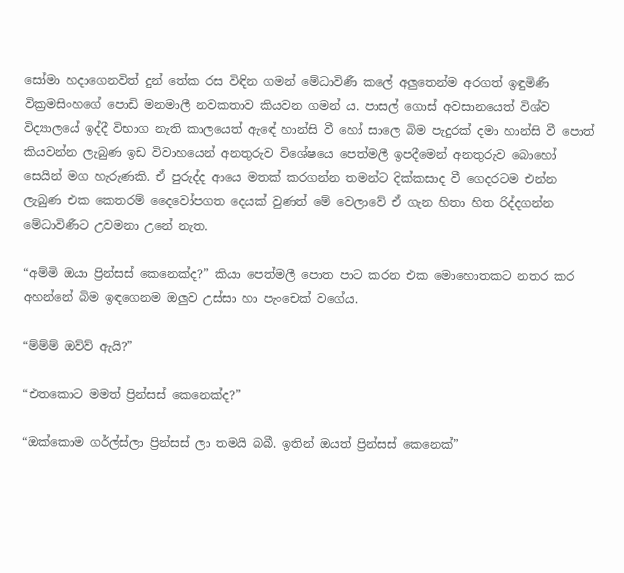සෝමා හදාගෙනවිත් දුන් තේක රස විඳින ගමන් මේධාවිණී කලේ අලුතෙන්ම අරගත් ඉඳුමිණී වික්‍රමසිංහගේ පොඩි මනමාලී නවකතාව කියවන ගමන්‍ ය. පාසල් ගොස් අවසානයෙත් විශ්ව විද්‍යාලයේ ඉද්දී විභාග නැති කාලයෙත් ඇඳේ හාන්සි වී හෝ සාලෙ බිම පැදුරක් දමා හාන්සි වී පොත් කියවන්න ලැබුණ ඉඩ විවාහයෙන් අනතුරුව විශේෂයෙ පෙත්මලී ඉපදීමෙන් අනතුරුව බොහෝ සෙයින් මග හැරුණකි. ඒ පුරුද්ද ආයෙ මතක් කරගන්න තමන්ට දික්කසාද වී ගෙදරටම එන්න ලැබුණ එක කෙතරම් දෛවෝපගත දෙයක් වුණත් මේ වෙලාවේ ඒ ගැන හිතා හිත රිද්දගන්න මේධාවිණීට උවමනා උනේ නැත.

“අම්මි ඔයා ප්‍රින්සස් කෙනෙක්ද?” කියා පෙත්මලී පොත පාට කරන එක මොහොතකට නතර කර අහන්නේ බිම ඉඳගෙනම ඔලුව උස්සා හා පැංචෙක් වගේය.

“ම්ම්ම් ඔව්ව් ඇයි?”

“එතකොට මමත් ප්‍රින්සස් කෙනෙක්ද?”

“ඔක්කොම ගර්ල්ස්ලා ප්‍රින්සස් ලා තමයි බබී. ඉතින් ඔයත් ප්‍රින්සස් කෙනෙක්”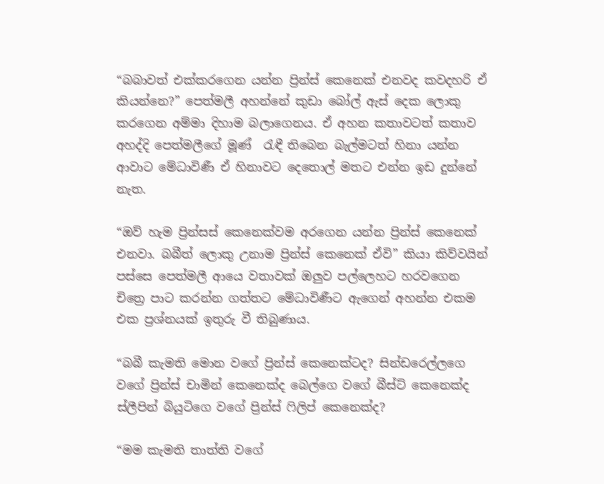“බබාවත් එක්කරගෙන යන්න ප්‍රින්ස් කෙනෙක් එනවද කවදහරි ඒ කියන්නෙ?” පෙත්මලී අහන්නේ කුඩා බෝල් ඇස් දෙක ලොකු කරගෙන අම්මා දිහාම බලාගෙනය. ඒ අහන කතාවටත් කතාව අහද්දි පෙත්මලීගේ මූණ්  රැඳී තිබෙන බැල්මටත් හිනා යන්න ආවාට මේධාවිණී ඒ හිනාවට දෙතොල් මතට එන්න ඉඩ දුන්නේ නැත.

“ඔව් හැම ප්‍රින්සස් කෙනෙක්වම අරගෙන යන්න ප්‍රින්ස් කෙනෙක් එනවා. බබීත් ලොකු උනාම ප්‍රින්ස් කෙනෙක් ඒවි” කියා කිව්වයින් පස්සෙ පෙත්මලී ආයෙ වතාවක් ඔලුව පල්ලෙහට හරවගෙන චිත්‍රෙ පාට කරන්න ගත්තට මේධාවිණීට ඇගෙන් අහන්න එකම එක ප්‍රශ්නයක් ඉතුරු වී තිබුණාය.

“බබී කැමති මොන වගේ ප්‍රින්ස් කෙනෙක්ටද? සින්ඩරෙල්ලගෙ වගේ ප්‍රින්ස් චාමින් කෙනෙක්ද බෙල්ගෙ වගේ බීස්ට් කෙනෙක්ද ස්ලීපින් බියුටිගෙ වගේ ප්‍රින්ස් ෆිලිප් කෙනෙක්ද?

“මම කැමති තාත්ති වගේ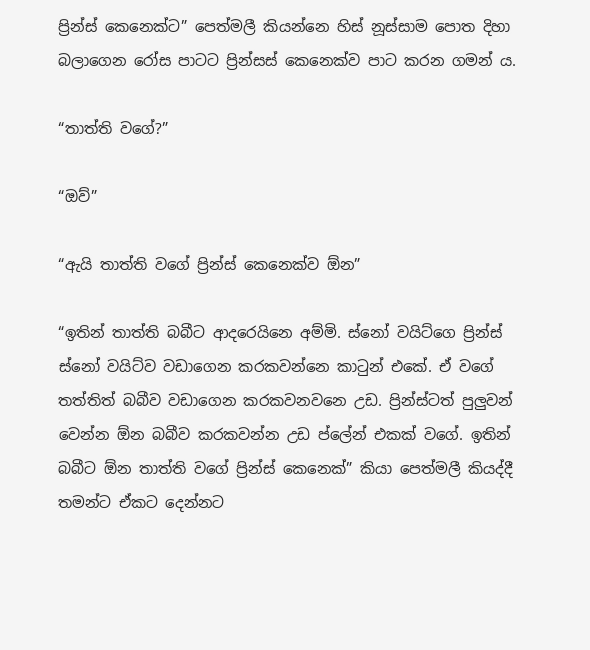ප්‍රින්ස් කෙනෙක්ට” පෙත්මලී කියන්නෙ හිස් නූස්සාම පොත දිහා බලාගෙන රෝස පාටට ප්‍රින්සස් කෙනෙක්ව පාට කරන ගමන් ය.

“තාත්ති වගේ?”

“ඔව්”

“ඇයි තාත්ති වගේ ප්‍රින්ස් කෙනෙක්ව ඕන”

“ඉතින් තාත්ති බබීට ආදරෙයිනෙ අම්මි. ස්නෝ වයිට්ගෙ ප්‍රින්ස් ස්නෝ වයිට්ව වඩාගෙන කරකවන්නෙ කාටුන් එකේ. ඒ වගේ තත්තිත් බබීව වඩාගෙන කරකවනවනෙ උඩ. ප්‍රින්ස්ටත් පුලුවන් වෙන්න ඕන බබීව කරකවන්න උඩ ප්ලේන් එකක් වගේ. ඉතින් බබීට ඕන තාත්ති වගේ ප්‍රින්ස් කෙනෙක්” කියා පෙත්මලී කියද්දී තමන්ට ඒකට දෙන්නට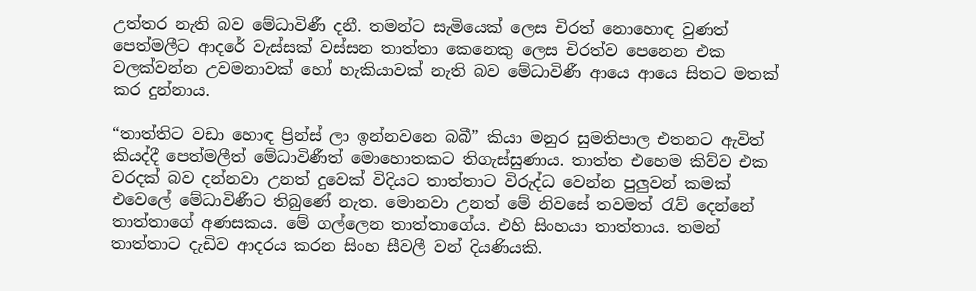උත්තර නැති බව මේධාවිණී දනී. තමන්ට සැමියෙක් ලෙස චිරත් නොහොඳ වුණත් පෙත්මලීට ආදරේ වැස්සක් වස්සන තාත්තා කෙනෙකු ලෙස චිරත්ව පෙනෙන එක වලක්වන්න උවමනාවක් හෝ හැකියාවක් නැති බව මේධාවිණී ආයෙ ආයෙ සිතට මතක් කර දුන්නාය.

“තාත්තිට වඩා හොඳ ප්‍රින්ස් ලා ඉන්නවනෙ බබී” කියා මනුර සුමතිපාල එතනට ඇවිත් කියද්දී පෙත්මලීත් මේධාවිණීත් මොහොතකට තිගැස්සුණාය. තාත්ත එහෙම කිව්ව එක වරදක් බව දන්නවා උනත් දුවෙක් විදියට තාත්තාට විරුද්ධ වෙන්න පුලුවන් කමක් එවෙලේ මේධාවිණීට තිබුණේ නැත. මොනවා උනත් මේ නිවසේ තවමත් රැව් දෙන්නේ තාත්තාගේ අණසකය. මේ ගල්ලෙන තාත්තාගේය. එහි සිංහයා තාත්තාය. තමන් තාත්තාට දැඩිව ආදරය කරන සිංහ සීවලී වන් දියණියකි.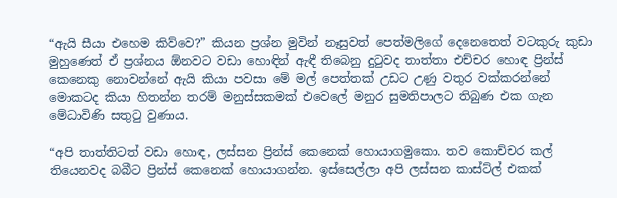“ඇයි සීයා එහෙම කිව්වෙ?” කියන ප්‍රශ්න මුවින් නෑසුවත් පෙත්මලිගේ දෙනෙතෙත් වටකුරු කුඩා මුහුණෙත් ඒ ප්‍රශ්නය ඕනවට වඩා හොඳින් ඇඳී තිබෙනු දුටුවද තාත්තා එච්චර හොඳ ප්‍රින්ස් කෙනෙකු නොවන්නේ ඇයි කියා පවසා මේ මල් පෙත්තක් උඩට උණු වතුර වක්කරන්නේ මොකටද කියා හිතන්න තරම් මනුස්සකමක් එවෙලේ මනුර සුමතිපාලට තිබුණ එක ගැන මේධාවිණි සතුටු වුණාය.

“අපි තාත්තිටත් වඩා හොඳ, ලස්සන ප්‍රින්ස් කෙනෙක් හොයාගමුකො. තව කොච්චර කල් තියෙනවද බබීට ප්‍රින්ස් කෙනෙක් හොයාගන්න. ඉස්සෙල්ලා අපි ලස්සන කාස්ට්ල් එකක්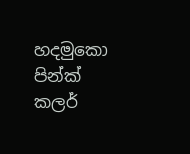හදමුකො පින්ක් කලර්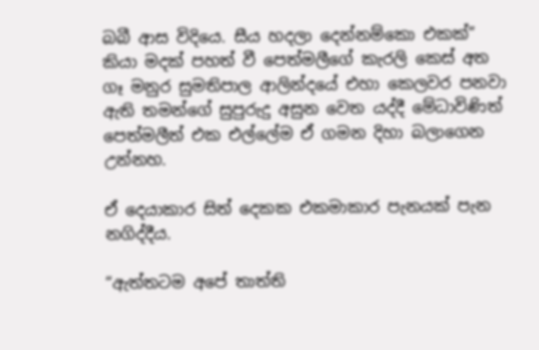බබී ආස විදියෙ. සීය හදලා දෙන්නම්කො එකක්” කියා මදක් පහත් වී පෙත්මලීගේ කැරලි කෙස් අත ගෑ මනුර සුමතිපාල ආලින්දයේ එහා කෙලවර පනවා ඇති තමන්ගේ සුපුරුදු අසුන වෙත යද්දී මේධාවිණිත් පෙත්මලීත් එක එල්ලේම ඒ ගමන දිහා බලාගෙන උන්නහ.

ඒ දෙයාකාර සිත් දෙකක එකමාකාර පැනයක් පැන නගිද්දීය.

“ඇත්තටම අපේ තාත්ති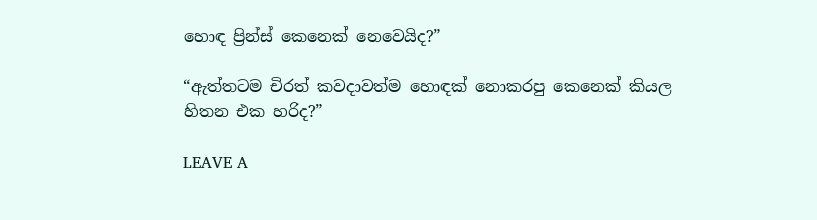හොඳ ප්‍රින්ස් කෙනෙක් නෙවෙයිද?”

“ඇත්තටම චිරත් කවදාවත්ම හොඳක් නොකරපු කෙනෙක් කියල හිතන එක හරිද?”

LEAVE A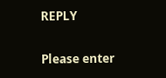REPLY

Please enter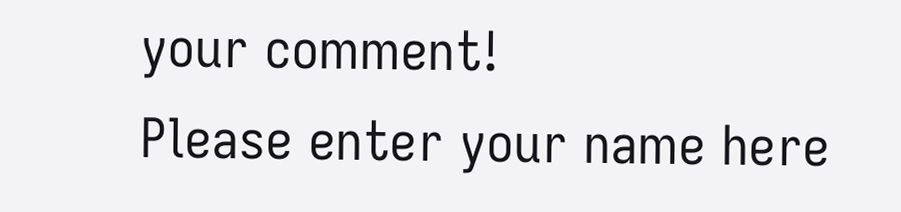your comment!
Please enter your name here